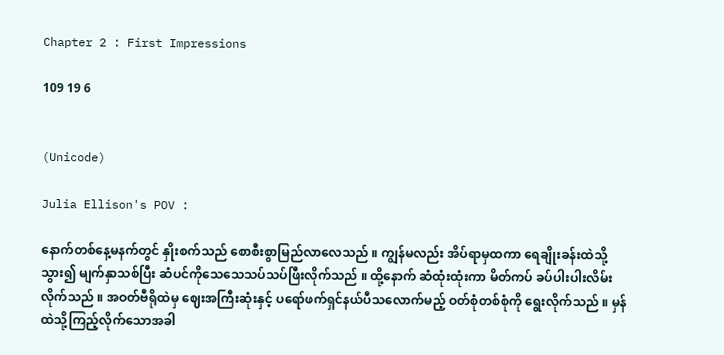Chapter 2 : First Impressions

109 19 6


(Unicode)

Julia Ellison's POV :

နောက်တစ်နေ့မနက်တွင် နှိုးစက်သည် စောစီးစွာမြည်လာလေသည် ။ ကျွန်မလည်း အိပ်ရာမှထကာ ရေချိုးခန်းထဲသို့သွား၍ မျက်နှာသစ်ပြီး ဆံပင်ကိုသေသေသပ်သပ်ဖြီးလိုက်သည် ။ ထို့နောက် ဆံထုံးထုံးကာ မိတ်ကပ် ခပ်ပါးပါးလိမ်းလိုက်သည် ။ အဝတ်ဗီရိုထဲမှ ဈေးအကြီးဆုံးနှင့် ပရော်ဖက်ရှင်နယ်ပီသလောက်မည့် ဝတ်စုံတစ်စုံကို ရွေးလိုက်သည် ။ မှန်ထဲသို့ကြည့်လိုက်သောအခါ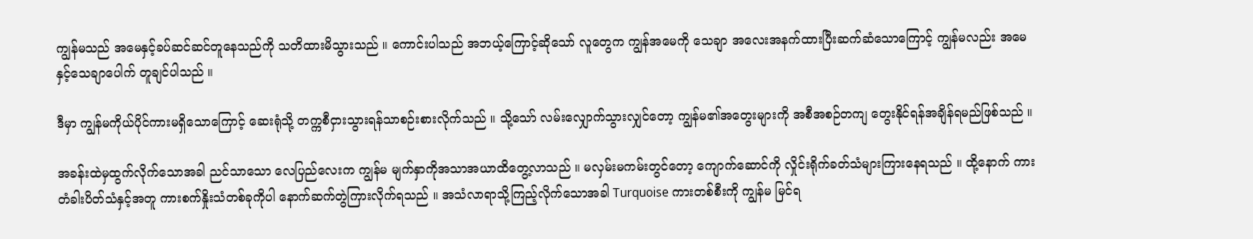ကျွန်မသည် အမေနှင့်ခပ်ဆင်ဆင်တူနေသည်ကို သတိထားမိသွားသည် ။ ‌ကောင်းပါသည် အဘယ့်ကြောင့်ဆိုသော် လူတွေက ကျွန်အမေကို သေချာ အလေးအနက်ထားပြီးဆက်ဆံသောကြောင့် ကျွန်မလည်း အမေနှင့်သေချာပေါက် တူချင်ပါသည် ။

ဒီမှာ ကျွန်မကိုယ်ပိုင်ကားမရှိသောကြောင့် ဆေးရုံသို့ တက္ကစီငှားသွားရန်သာစဉ်းစားလိုက်သည် ။ သို့သော် လမ်းလျှောက်သွားလျှင်တော့ ကျွန်မ၏အတွေးများကို အစီအစဉ်တကျ တွေးနိုင်ရန်အချိန်ရမည်ဖြစ်သည် ။

အခန်းထဲမှထွက်လိုက်သောအခါ ညင်သာသော လေပြည်လေးက ကျွန်မ မျက်နှာကိုအသာအယာထိတွေ့လာသည် ။ မလှမ်းမကမ်းတွင်တော့ ကျောက်ဆောင်ကို လှိုင်းရိုက်ခတ်သံများကြားနေရသည် ။ ထို့နောက် ကားတံခါးပိတ်သံနှင့်အတူ ကားစက်နှိုးသံတစ်ခုကိုပါ နောက်ဆက်တွဲကြားလိုက်ရသည် ။ အသံလာရာသို့ကြည့်လိုက်သောအခါ Turquoise ကားတစ်စီးကို ကျွန်မ မြင်ရ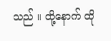သည် ။ ထို့နောက် ထို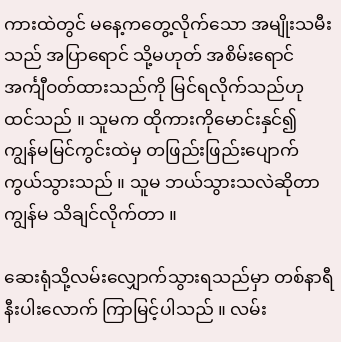ကားထဲတွင် မနေ့ကတွေ့လိုက်သော အမျိုးသမီးသည် အပြာရောင် သို့မဟုတ် အစိမ်းရောင် အင်္ကျီဝတ်ထားသည်ကို မြင်ရလိုက်သည်ဟု ထင်သည် ။ သူမက ထိုကားကိုမောင်းနှင်၍ ကျွန်မမြင်ကွင်းထဲမှ တဖြည်းဖြည်းပျောက်ကွယ်သွားသည် ။ သူမ ဘယ်သွားသလဲဆိုတာ ကျွန်မ သိချင်လိုက်တာ ။

ဆေးရုံသို့လမ်းလျှောက်သွားရသည်မှာ တစ်နာရီနီးပါးလောက် ကြာမြင့်ပါသည် ။ လမ်း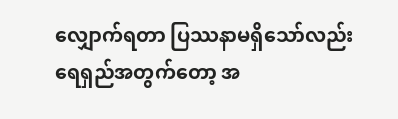လျှောက်ရတာ ပြဿနာမရှိသော်လည်း ရေရှည်အတွက်တော့ အ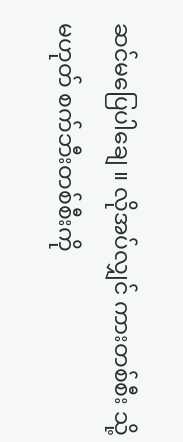ဆင်မပြေပါချေ ။ လိုအပ်လျှင် ကားတစ်စီး သို့မဟုတ် စက်ဘီးတစ်စီးကို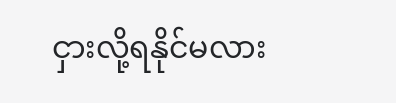ငှားလို့ရနိုင်မလား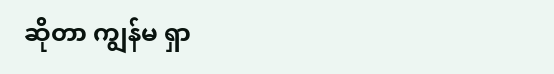ဆိုတာ ကျွန်မ ရှာ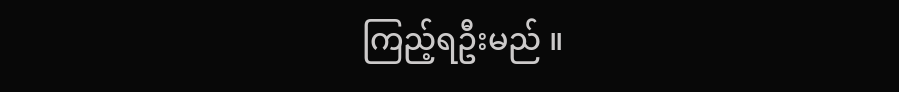ကြည့်ရဦးမည် ။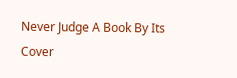Never Judge A Book By Its Cover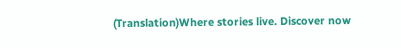(Translation)Where stories live. Discover now